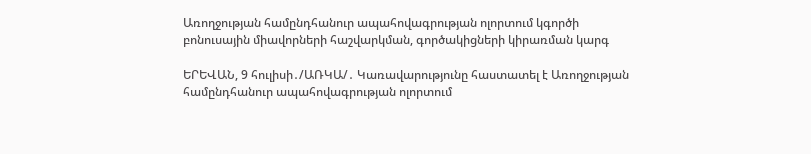Առողջության համընդհանուր ապահովագրության ոլորտում կգործի բոնուսային միավորների հաշվարկման, գործակիցների կիրառման կարգ

ԵՐԵՎԱՆ, 9 հուլիսի․/ԱՌԿԱ/․ Կառավարությունը հաստատել է Առողջության համընդհանուր ապահովագրության ոլորտում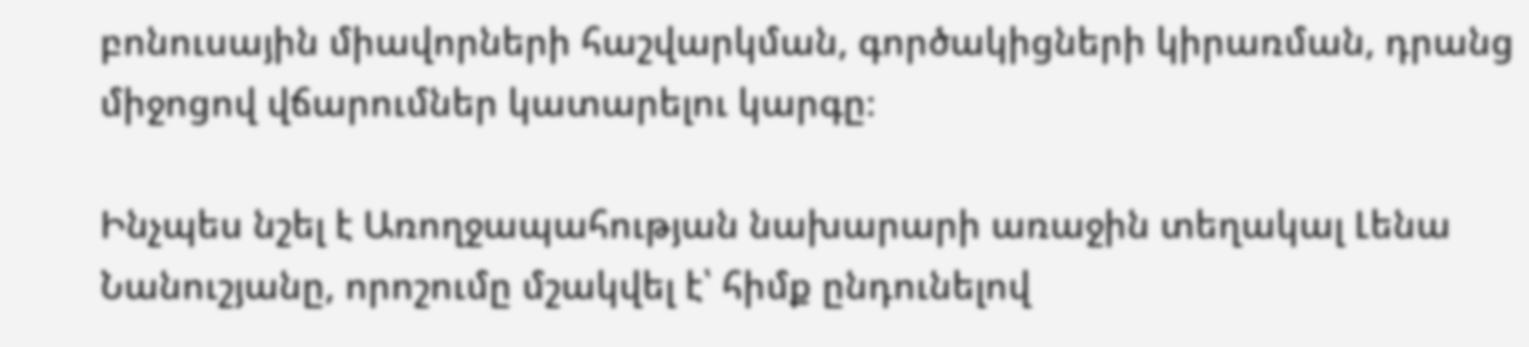բոնուսային միավորների հաշվարկման, գործակիցների կիրառման, դրանց միջոցով վճարումներ կատարելու կարգը։

Ինչպես նշել է Առողջապահության նախարարի առաջին տեղակալ Լենա Նանուշյանը, որոշումը մշակվել է՝ հիմք ընդունելով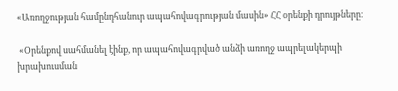«Առողջության համընդհանուր ապահովագրության մասին» ՀՀ օրենքի դրույթները։

 «Օրենքով սահմանել էինք, որ ապահովագրված անձի առողջ ապրելակերպի խրախուսման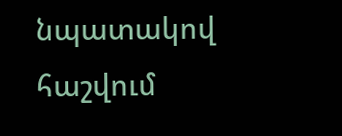նպատակով հաշվում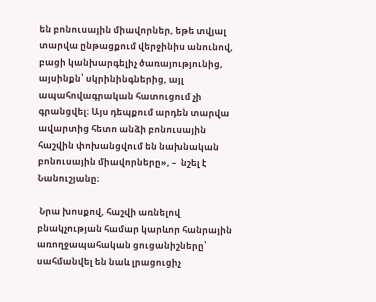են բոնուսային միավորներ, եթե տվյալ տարվա ընթացքում վերջինիս անունով, բացի կանխարգելիչ ծառայությունից, այսինքն՝ սկրինինգներից, այլ ապահովագրական հատուցում չի գրանցվել։ Այս դեպքում արդեն տարվա ավարտից հետո անձի բոնուսային հաշվին փոխանցվում են նախնական բոնուսային միավորները», –  նշել է Նանուշյանը։

 Նրա խոսքով, հաշվի առնելով բնակչության համար կարևոր հանրային առողջապահական ցուցանիշները՝ սահմանվել են նաև լրացուցիչ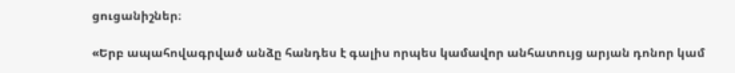ցուցանիշներ։

«Երբ ապահովագրված անձը հանդես է գալիս որպես կամավոր անհատույց արյան դոնոր կամ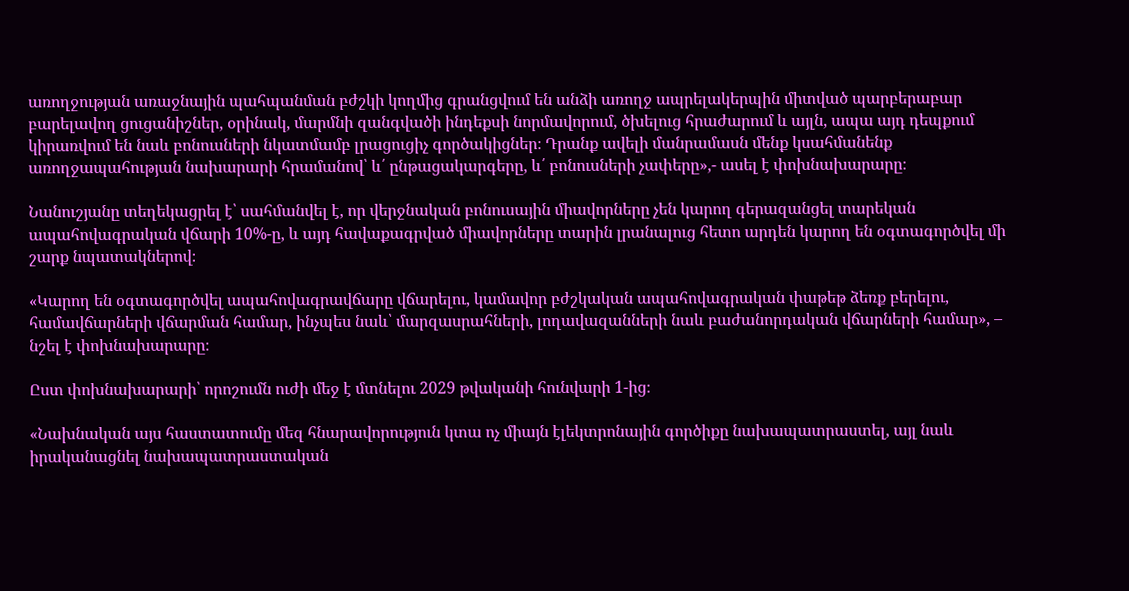առողջության առաջնային պահպանման բժշկի կողմից գրանցվում են անձի առողջ ապրելակերպին միտված պարբերաբար բարելավող ցուցանիշներ, օրինակ, մարմնի զանգվածի ինդեքսի նորմավորում, ծխելուց հրաժարում և այլն, ապա այդ դեպքում կիրառվում են նաև բոնուսների նկատմամբ լրացուցիչ գործակիցներ։ Դրանք ավելի մանրամասն մենք կսահմանենք առողջապահության նախարարի հրամանով՝ և՛ ընթացակարգերը, և՛ բոնուսների չափերը»,- ասել է փոխնախարարը։

Նանուշյանը տեղեկացրել է՝ սահմանվել է, որ վերջնական բոնուսային միավորները չեն կարող գերազանցել տարեկան ապահովագրական վճարի 10%-ը, և այդ հավաքագրված միավորները տարին լրանալուց հետո արդեն կարող են օգտագործվել մի շարք նպատակներով։

«Կարող են օգտագործվել ապահովագրավճարը վճարելու, կամավոր բժշկական ապահովագրական փաթեթ ձեռք բերելու, համավճարների վճարման համար, ինչպես նաև՝ մարզասրահների, լողավազանների նաև բաժանորդական վճարների համար», – նշել է փոխնախարարը։

Ըստ փոխնախարարի՝ որոշումն ուժի մեջ է մտնելու 2029 թվականի հունվարի 1-ից։

«Նախնական այս հաստատումը մեզ հնարավորություն կտա ոչ միայն էլեկտրոնային գործիքը նախապատրաստել, այլ նաև իրականացնել նախապատրաստական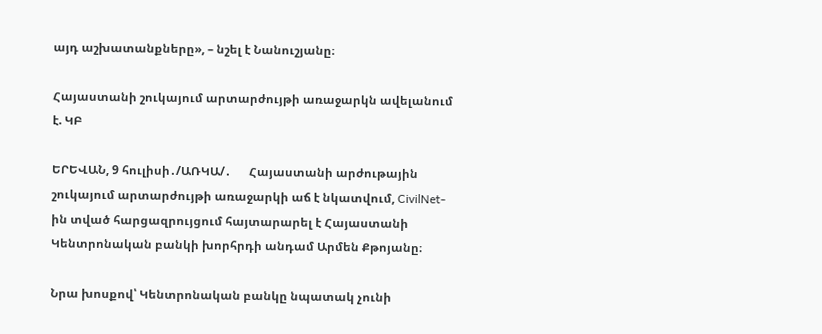այդ աշխատանքները», – նշել է Նանուշյանը։

Հայաստանի շուկայում արտարժույթի առաջարկն ավելանում է. ԿԲ

ԵՐԵՎԱՆ, 9 հուլիսի․/ԱՌԿԱ/․      Հայաստանի արժութային շուկայում արտարժույթի առաջարկի աճ է նկատվում, CivilNet-ին տված հարցազրույցում հայտարարել է Հայաստանի Կենտրոնական բանկի խորհրդի անդամ Արմեն Քթոյանը։

Նրա խոսքով՝ Կենտրոնական բանկը նպատակ չունի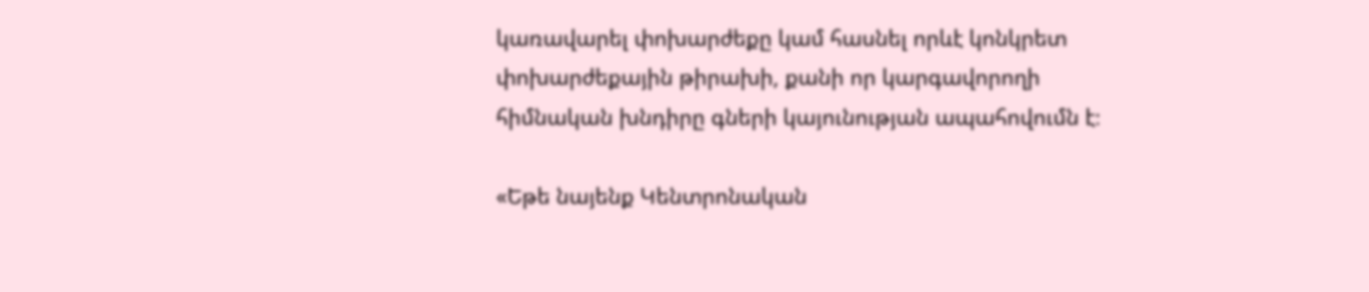կառավարել փոխարժեքը կամ հասնել որևէ կոնկրետ փոխարժեքային թիրախի, քանի որ կարգավորողի հիմնական խնդիրը գների կայունության ապահովումն է։

«Եթե նայենք Կենտրոնական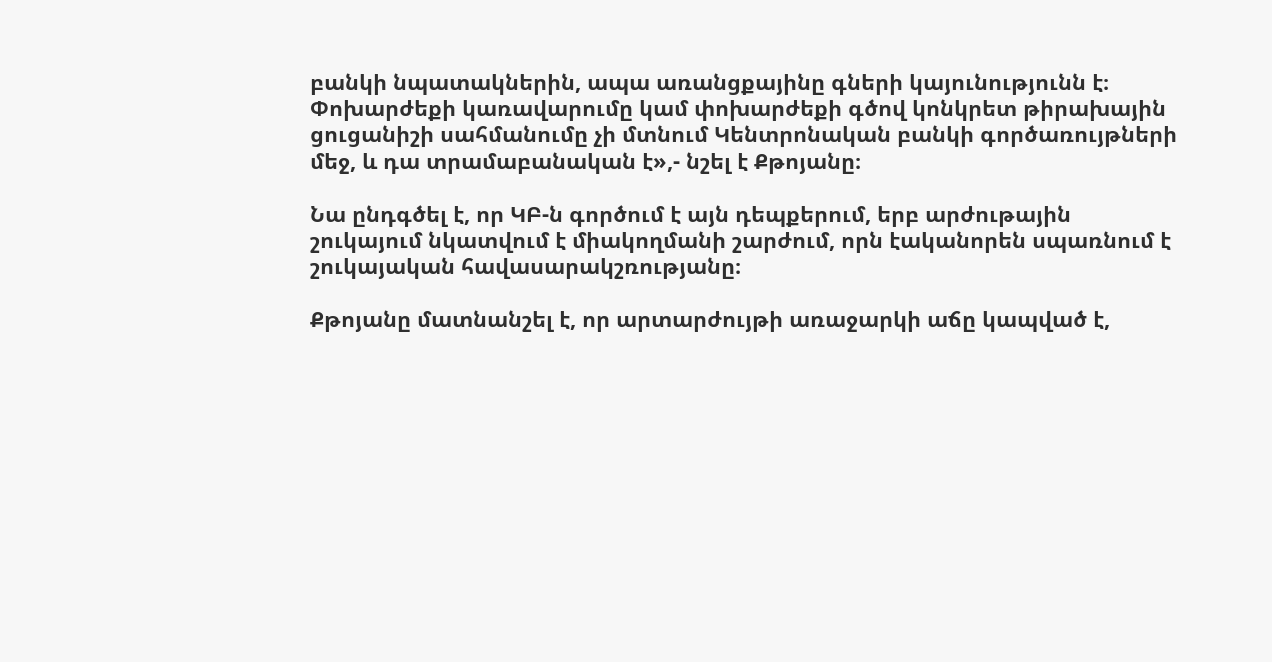բանկի նպատակներին, ապա առանցքայինը գների կայունությունն է։ Փոխարժեքի կառավարումը կամ փոխարժեքի գծով կոնկրետ թիրախային ցուցանիշի սահմանումը չի մտնում Կենտրոնական բանկի գործառույթների մեջ, և դա տրամաբանական է»,- նշել է Քթոյանը։

Նա ընդգծել է, որ ԿԲ-ն գործում է այն դեպքերում, երբ արժութային շուկայում նկատվում է միակողմանի շարժում, որն էականորեն սպառնում է շուկայական հավասարակշռությանը։

Քթոյանը մատնանշել է, որ արտարժույթի առաջարկի աճը կապված է,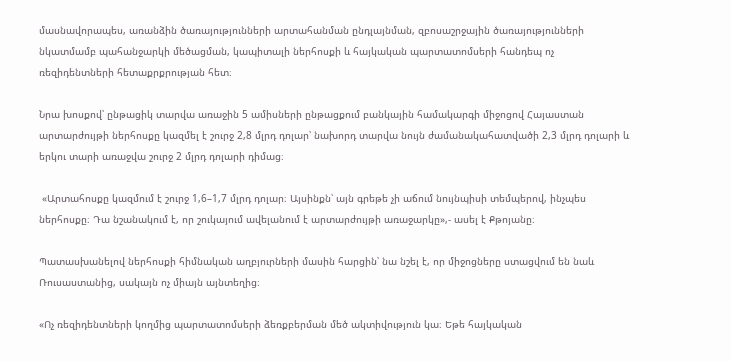մասնավորապես, առանձին ծառայությունների արտահանման ընդլայնման, զբոսաշրջային ծառայությունների նկատմամբ պահանջարկի մեծացման, կապիտալի ներհոսքի և հայկական պարտատոմսերի հանդեպ ոչ ռեզիդենտների հետաքրքրության հետ։

Նրա խոսքով՝ ընթացիկ տարվա առաջին 5 ամիսների ընթացքում բանկային համակարգի միջոցով Հայաստան արտարժույթի ներհոսքը կազմել է շուրջ 2,8 մլրդ դոլար՝ նախորդ տարվա նույն ժամանակահատվածի 2,3 մլրդ դոլարի և երկու տարի առաջվա շուրջ 2 մլրդ դոլարի դիմաց։

 «Արտահոսքը կազմում է շուրջ 1,6–1,7 մլրդ դոլար։ Այսինքն՝ այն գրեթե չի աճում նույնպիսի տեմպերով, ինչպես ներհոսքը։ Դա նշանակում է, որ շուկայում ավելանում է արտարժույթի առաջարկը»,- ասել է Քթոյանը։

Պատասխանելով ներհոսքի հիմնական աղբյուրների մասին հարցին՝ նա նշել է, որ միջոցները ստացվում են նաև Ռուսաստանից, սակայն ոչ միայն այնտեղից։

«Ոչ ռեզիդենտների կողմից պարտատոմսերի ձեռքբերման մեծ ակտիվություն կա։ Եթե հայկական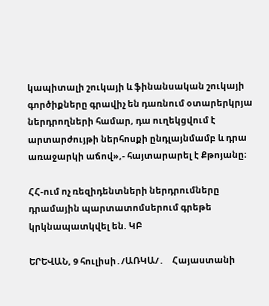կապիտալի շուկայի և ֆինանսական շուկայի գործիքները գրավիչ են դառնում օտարերկրյա ներդրողների համար, դա ուղեկցվում է արտարժույթի ներհոսքի ընդլայնմամբ և դրա առաջարկի աճով»,- հայտարարել է Քթոյանը։

ՀՀ-ում ոչ ռեզիդենտների ներդրումները դրամային պարտատոմսերում գրեթե կրկնապատկվել են. ԿԲ

ԵՐԵՎԱՆ, 9 հուլիսի․/ԱՌԿԱ/․    Հայաստանի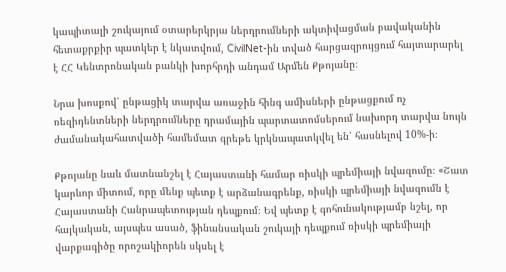կապիտալի շուկայում օտարերկրյա ներդրումների ակտիվացման բավականին հետաքրքիր պատկեր է նկատվում, CivilNet-ին տված հարցազրույցում հայտարարել է ՀՀ Կենտրոնական բանկի խորհրդի անդամ Արմեն Քթոյանը։

Նրա խոսքով՝ ընթացիկ տարվա առաջին հինգ ամիսների ընթացքում ոչ ռեզիդենտների ներդրումները դրամային պարտատոմսերում նախորդ տարվա նույն ժամանակահատվածի համեմատ գրեթե կրկնապատկվել են՝ հասնելով 10%-ի։

Քթոյանը նաև մատնանշել է Հայաստանի համար ռիսկի պրեմիայի նվազումը։ «Շատ կարևոր միտում, որը մենք պետք է արձանագրենք, ռիսկի պրեմիայի նվազումն է Հայաստանի Հանրապետության դեպքում։ Եվ պետք է գոհունակությամբ նշել, որ հայկական, այսպես ասած, ֆինանսական շուկայի դեպքում ռիսկի պրեմիայի վարքագիծը որոշակիորեն սկսել է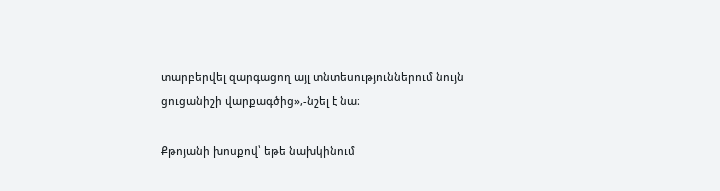տարբերվել զարգացող այլ տնտեսություններում նույն ցուցանիշի վարքագծից»,-նշել է նա։

Քթոյանի խոսքով՝ եթե նախկինում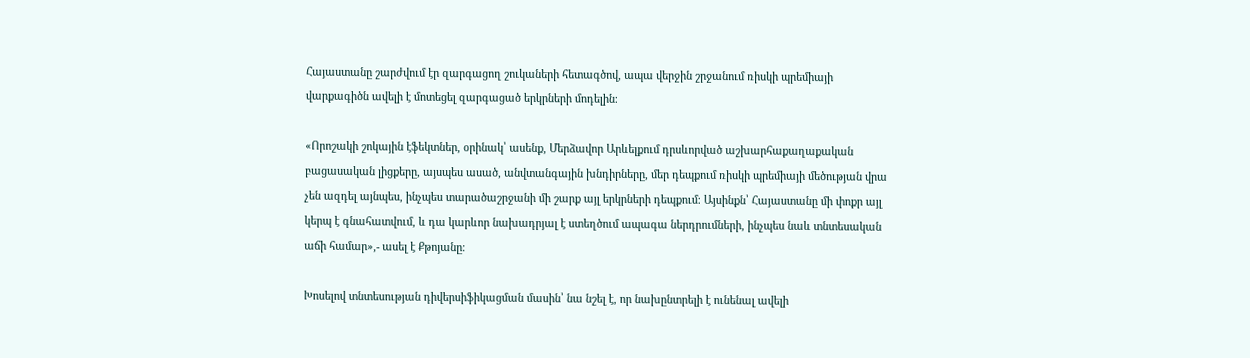Հայաստանը շարժվում էր զարգացող շուկաների հետագծով, ապա վերջին շրջանում ռիսկի պրեմիայի վարքագիծն ավելի է մոտեցել զարգացած երկրների մոդելին։

«Որոշակի շոկային էֆեկտներ, օրինակ՝ ասենք, Մերձավոր Արևելքում դրսևորված աշխարհաքաղաքական բացասական լիցքերը, այսպես ասած, անվտանգային խնդիրները, մեր դեպքում ռիսկի պրեմիայի մեծության վրա չեն ազդել այնպես, ինչպես տարածաշրջանի մի շարք այլ երկրների դեպքում։ Այսինքն՝ Հայաստանը մի փոքր այլ կերպ է գնահատվում, և դա կարևոր նախադրյալ է ստեղծում ապագա ներդրումների, ինչպես նաև տնտեսական աճի համար»,- ասել է Քթոյանը։

Խոսելով տնտեսության դիվերսիֆիկացման մասին՝ նա նշել է, որ նախընտրելի է ունենալ ավելի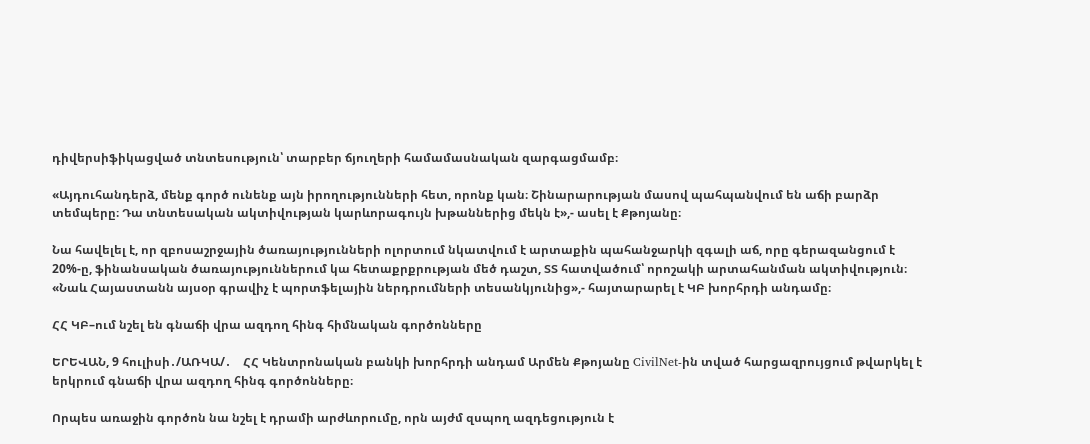դիվերսիֆիկացված տնտեսություն՝ տարբեր ճյուղերի համամասնական զարգացմամբ։

«Այդուհանդերձ, մենք գործ ունենք այն իրողությունների հետ, որոնք կան։ Շինարարության մասով պահպանվում են աճի բարձր տեմպերը։ Դա տնտեսական ակտիվության կարևորագույն խթաններից մեկն է»,- ասել է Քթոյանը։

Նա հավելել է, որ զբոսաշրջային ծառայությունների ոլորտում նկատվում է արտաքին պահանջարկի զգալի աճ, որը գերազանցում է 20%-ը, ֆինանսական ծառայություններում կա հետաքրքրության մեծ դաշտ, ՏՏ հատվածում՝ որոշակի արտահանման ակտիվություն։ «Նաև Հայաստանն այսօր գրավիչ է պորտֆելային ներդրումների տեսանկյունից»,- հայտարարել է ԿԲ խորհրդի անդամը։

ՀՀ ԿԲ–ում նշել են գնաճի վրա ազդող հինգ հիմնական գործոնները

ԵՐԵՎԱՆ, 9 հուլիսի․/ԱՌԿԱ/․    ՀՀ Կենտրոնական բանկի խորհրդի անդամ Արմեն Քթոյանը CivilNet-ին տված հարցազրույցում թվարկել է երկրում գնաճի վրա ազդող հինգ գործոնները։

Որպես առաջին գործոն նա նշել է դրամի արժևորումը, որն այժմ զսպող ազդեցություն է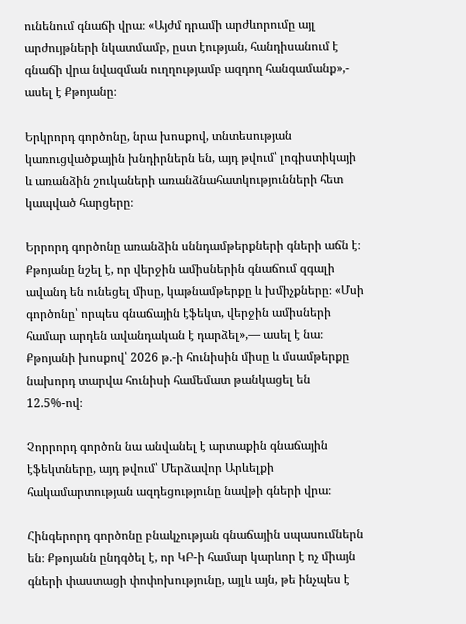ունենում գնաճի վրա։ «Այժմ դրամի արժևորումը այլ արժույթների նկատմամբ, ըստ էության, հանդիսանում է գնաճի վրա նվազման ուղղությամբ ազդող հանգամանք»,- ասել է Քթոյանը։

Երկրորդ գործոնը, նրա խոսքով, տնտեսության կառուցվածքային խնդիրներն են, այդ թվում՝ լոգիստիկայի և առանձին շուկաների առանձնահատկությունների հետ կապված հարցերը։

Երրորդ գործոնը առանձին սննդամթերքների գների աճն է։ Քթոյանը նշել է, որ վերջին ամիսներին գնաճում զգալի ավանդ են ունեցել միսը, կաթնամթերքը և խմիչքները։ «Մսի գործոնը՝ որպես գնաճային էֆեկտ, վերջին ամիսների համար արդեն ավանդական է դարձել»,— ասել է նա։ Քթոյանի խոսքով՝ 2026 թ.-ի հունիսին միսը և մսամթերքը նախորդ տարվա հունիսի համեմատ թանկացել են 12.5%-ով։

Չորրորդ գործոն նա անվանել է արտաքին գնաճային էֆեկտները, այդ թվում՝ Մերձավոր Արևելքի հակամարտության ազդեցությունը նավթի գների վրա։

Հինգերորդ գործոնը բնակչության գնաճային սպասումներն են։ Քթոյանն ընդգծել է, որ ԿԲ-ի համար կարևոր է ոչ միայն գների փաստացի փոփոխությունը, այլև այն, թե ինչպես է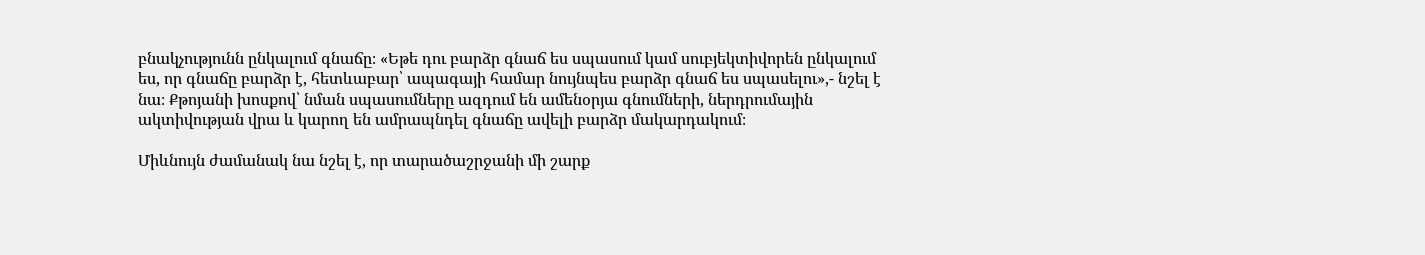բնակչությունն ընկալում գնաճը։ «Եթե դու բարձր գնաճ ես սպասում կամ սուբյեկտիվորեն ընկալում ես, որ գնաճը բարձր է, հետևաբար՝ ապագայի համար նույնպես բարձր գնաճ ես սպասելու»,- նշել է նա։ Քթոյանի խոսքով՝ նման սպասումները ազդում են ամենօրյա գնումների, ներդրումային ակտիվության վրա և կարող են ամրապնդել գնաճը ավելի բարձր մակարդակում։

Միևնույն ժամանակ նա նշել է, որ տարածաշրջանի մի շարք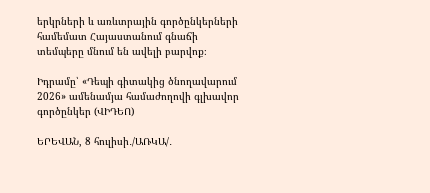երկրների և առևտրային գործընկերների համեմատ Հայաստանում գնաճի տեմպերը մնում են ավելի բարվոք։

Իդրամը՝ «Դեպի գիտակից ծնողավարում 2026» ամենամյա համաժողովի գլխավոր գործընկեր (ՎԻԴԵՈ)

ԵՐԵՎԱՆ, 8 հուլիսի․/ԱՌԿԱ/․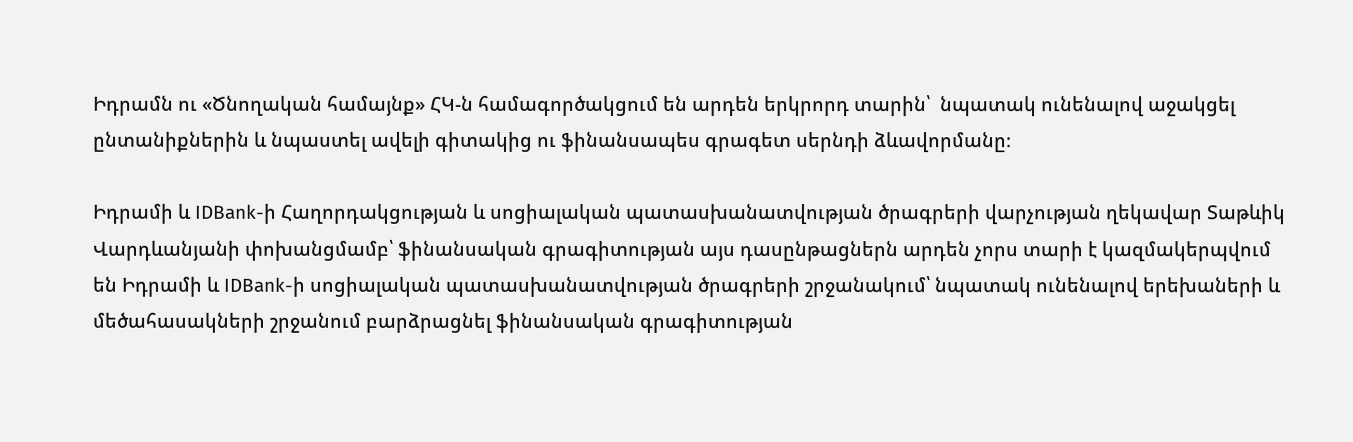Իդրամն ու «Ծնողական համայնք» ՀԿ-ն համագործակցում են արդեն երկրորդ տարին՝  նպատակ ունենալով աջակցել ընտանիքներին և նպաստել ավելի գիտակից ու ֆինանսապես գրագետ սերնդի ձևավորմանը։

Իդրամի և IDBank-ի Հաղորդակցության և սոցիալական պատասխանատվության ծրագրերի վարչության ղեկավար Տաթևիկ Վարդևանյանի փոխանցմամբ՝ ֆինանսական գրագիտության այս դասընթացներն արդեն չորս տարի է կազմակերպվում են Իդրամի և IDBank-ի սոցիալական պատասխանատվության ծրագրերի շրջանակում՝ նպատակ ունենալով երեխաների և մեծահասակների շրջանում բարձրացնել ֆինանսական գրագիտության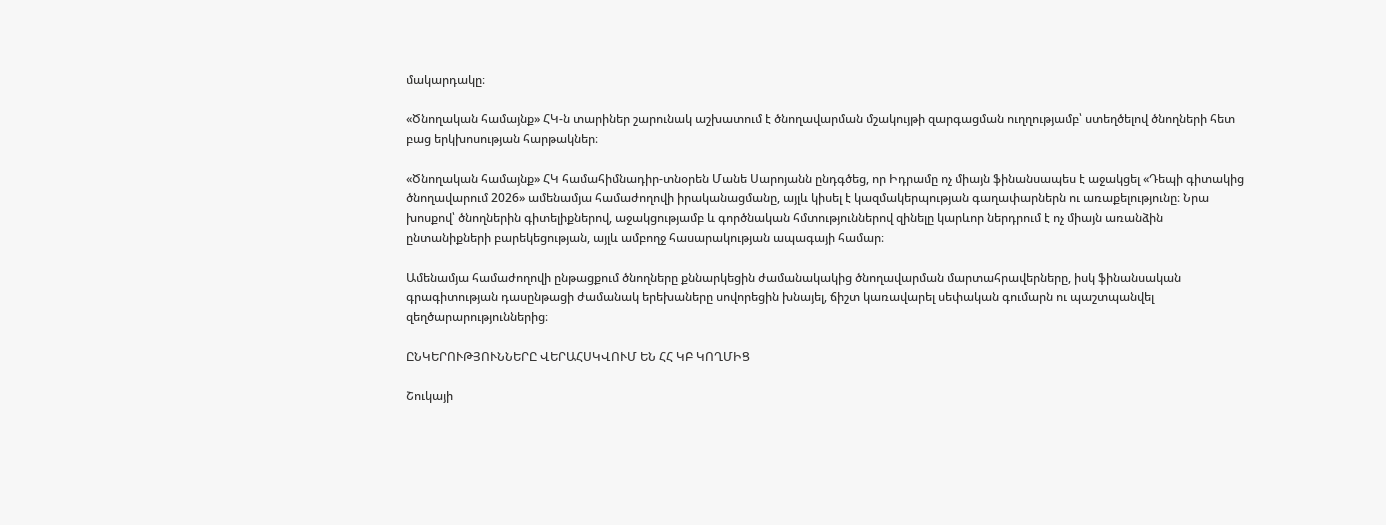մակարդակը։

«Ծնողական համայնք» ՀԿ-ն տարիներ շարունակ աշխատում է ծնողավարման մշակույթի զարգացման ուղղությամբ՝ ստեղծելով ծնողների հետ բաց երկխոսության հարթակներ։

«Ծնողական համայնք» ՀԿ համահիմնադիր-տնօրեն Մանե Սարոյանն ընդգծեց, որ Իդրամը ոչ միայն ֆինանսապես է աջակցել «Դեպի գիտակից ծնողավարում 2026» ամենամյա համաժողովի իրականացմանը, այլև կիսել է կազմակերպության գաղափարներն ու առաքելությունը։ Նրա խոսքով՝ ծնողներին գիտելիքներով, աջակցությամբ և գործնական հմտություններով զինելը կարևոր ներդրում է ոչ միայն առանձին ընտանիքների բարեկեցության, այլև ամբողջ հասարակության ապագայի համար։

Ամենամյա համաժողովի ընթացքում ծնողները քննարկեցին ժամանակակից ծնողավարման մարտահրավերները, իսկ ֆինանսական գրագիտության դասընթացի ժամանակ երեխաները սովորեցին խնայել, ճիշտ կառավարել սեփական գումարն ու պաշտպանվել զեղծարարություններից։

ԸՆԿԵՐՈՒԹՅՈՒՆՆԵՐԸ ՎԵՐԱՀՍԿՎՈՒՄ ԵՆ ՀՀ ԿԲ ԿՈՂՄԻՑ

Շուկայի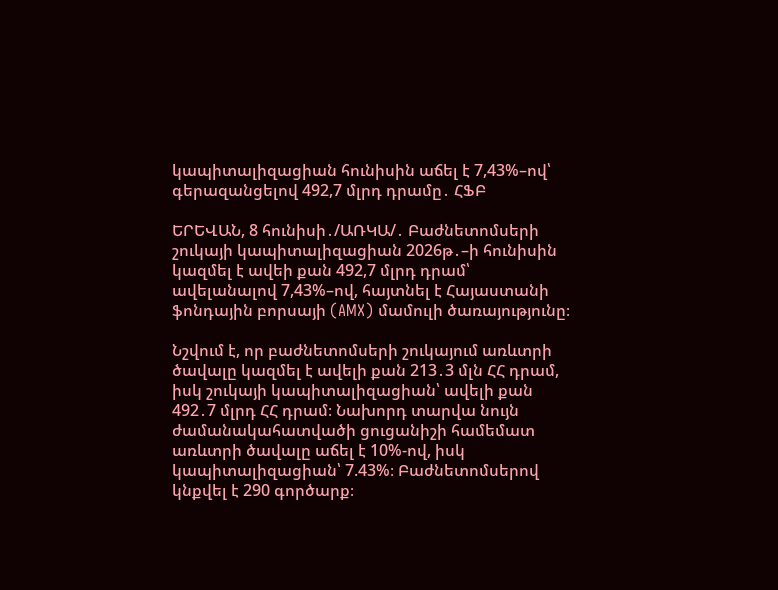կապիտալիզացիան հունիսին աճել է 7,43%–ով՝ գերազանցելով 492,7 մլրդ դրամը․ ՀՖԲ

ԵՐԵՎԱՆ, 8 հունիսի․/ԱՌԿԱ/․ Բաժնետոմսերի շուկայի կապիտալիզացիան 2026թ․–ի հունիսին կազմել է ավեի քան 492,7 մլրդ դրամ՝ ավելանալով 7,43%–ով, հայտնել է Հայաստանի ֆոնդային բորսայի (AMX) մամուլի ծառայությունը։

Նշվում է, որ բաժնետոմսերի շուկայում առևտրի ծավալը կազմել է ավելի քան 213․3 մլն ՀՀ դրամ, իսկ շուկայի կապիտալիզացիան՝ ավելի քան 492․7 մլրդ ՀՀ դրամ։ Նախորդ տարվա նույն ժամանակահատվածի ցուցանիշի համեմատ առևտրի ծավալը աճել է 10%-ով, իսկ կապիտալիզացիան՝ 7.43%։ Բաժնետոմսերով կնքվել է 290 գործարք։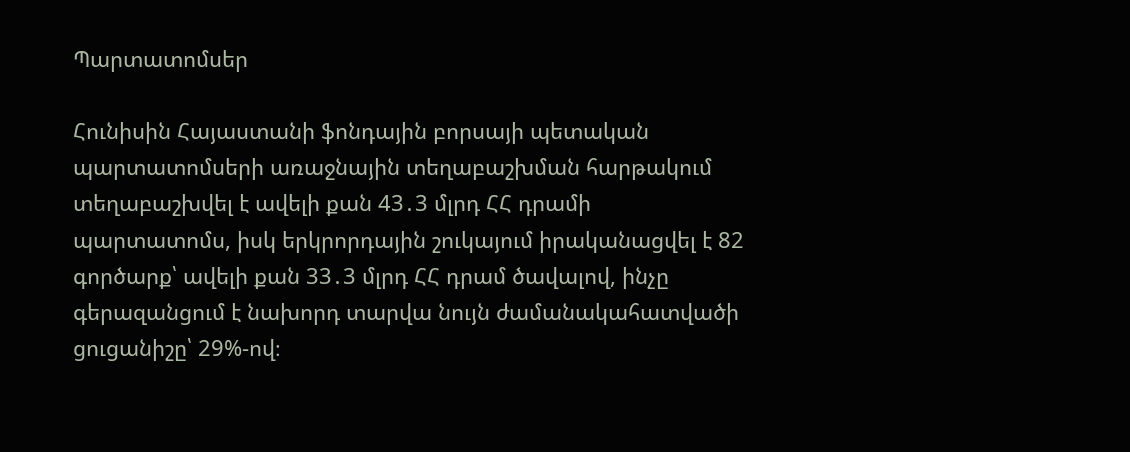Պարտատոմսեր

Հունիսին Հայաստանի ֆոնդային բորսայի պետական պարտատոմսերի առաջնային տեղաբաշխման հարթակում տեղաբաշխվել է ավելի քան 43․3 մլրդ ՀՀ դրամի պարտատոմս, իսկ երկրորդային շուկայում իրականացվել է 82 գործարք՝ ավելի քան 33․3 մլրդ ՀՀ դրամ ծավալով, ինչը գերազանցում է նախորդ տարվա նույն ժամանակահատվածի ցուցանիշը՝ 29%-ով։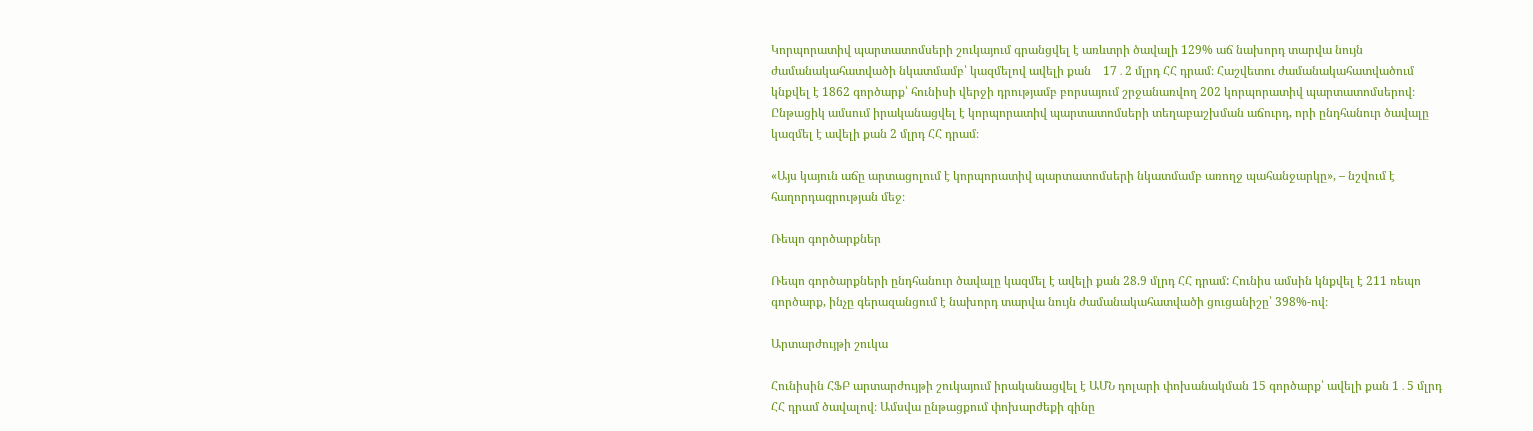Կորպորատիվ պարտատոմսերի շուկայում գրանցվել է առևտրի ծավալի 129% աճ նախորդ տարվա նույն ժամանակահատվածի նկատմամբ՝ կազմելով ավելի քան    17․2 մլրդ ՀՀ դրամ։ Հաշվետու ժամանակահատվածում կնքվել է 1862 գործարք՝ հունիսի վերջի դրությամբ բորսայում շրջանառվող 202 կորպորատիվ պարտատոմսերով։ Ընթացիկ ամսում իրականացվել է կորպորատիվ պարտատոմսերի տեղաբաշխման աճուրդ, որի ընդհանուր ծավալը կազմել է ավելի քան 2 մլրդ ՀՀ դրամ։

«Այս կայուն աճը արտացոլում է կորպորատիվ պարտատոմսերի նկատմամբ առողջ պահանջարկը», – նշվում է հաղորդագրության մեջ։

Ռեպո գործարքներ

Ռեպո գործարքների ընդհանուր ծավալը կազմել է ավելի քան 28.9 մլրդ ՀՀ դրամ: Հունիս ամսին կնքվել է 211 ռեպո գործարք, ինչը գերազանցում է նախորդ տարվա նույն ժամանակահատվածի ցուցանիշը՝ 398%-ով։

Արտարժույթի շուկա

Հունիսին ՀՖԲ արտարժույթի շուկայում իրականացվել է ԱՄՆ դոլարի փոխանակման 15 գործարք՝ ավելի քան 1․5 մլրդ ՀՀ դրամ ծավալով։ Ամսվա ընթացքում փոխարժեքի գինը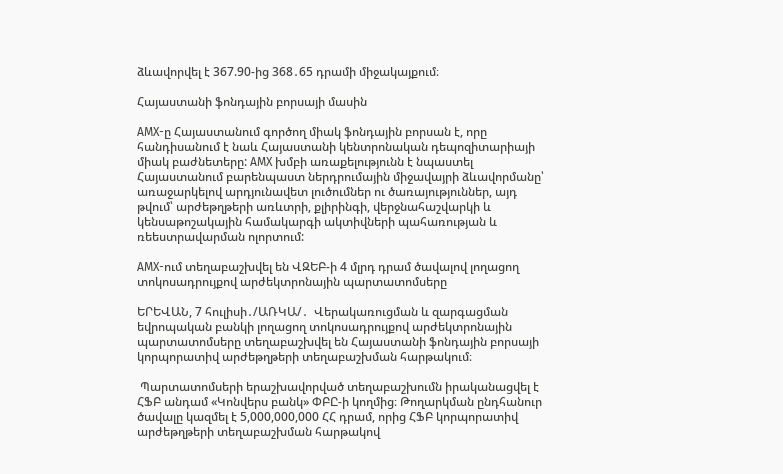ձևավորվել է 367.90-ից 368․65 դրամի միջակայքում։

Հայաստանի ֆոնդային բորսայի մասին

AMX-ը Հայաստանում գործող միակ ֆոնդային բորսան է, որը հանդիսանում է նաև Հայաստանի կենտրոնական դեպոզիտարիայի միակ բաժնետերը: AMX խմբի առաքելությունն է նպաստել Հայաստանում բարենպաստ ներդրումային միջավայրի ձևավորմանը՝ առաջարկելով արդյունավետ լուծումներ ու ծառայություններ, այդ թվում՝ արժեթղթերի առևտրի, քլիրինգի, վերջնահաշվարկի և կենսաթոշակային համակարգի ակտիվների պահառության և ռեեստրավարման ոլորտում:

AMX-ում տեղաբաշխվել են ՎԶԵԲ-ի 4 մլրդ դրամ ծավալով լողացող տոկոսադրույքով արժեկտրոնային պարտատոմսերը

ԵՐԵՎԱՆ, 7 հուլիսի․/ԱՌԿԱ/․  Վերակառուցման և զարգացման եվրոպական բանկի լողացող տոկոսադրույքով արժեկտրոնային պարտատոմսերը տեղաբաշխվել են Հայաստանի ֆոնդային բորսայի  կորպորատիվ արժեթղթերի տեղաբաշխման հարթակում։

 Պարտատոմսերի երաշխավորված տեղաբաշխումն իրականացվել է ՀՖԲ անդամ «Կոնվերս բանկ» ՓԲԸ-ի կողմից։ Թողարկման ընդհանուր ծավալը կազմել է 5,000,000,000 ՀՀ դրամ, որից ՀՖԲ կորպորատիվ արժեթղթերի տեղաբաշխման հարթակով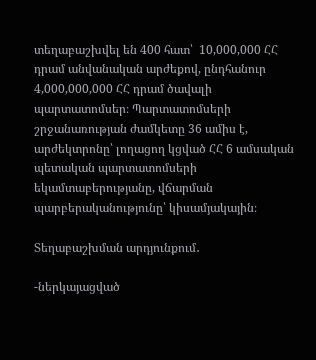տեղաբաշխվել են 400 հատ՝  10,000,000 ՀՀ դրամ անվանական արժեքով, ընդհանուր 4,000,000,000 ՀՀ դրամ ծավալի պարտատոմսեր։ Պարտատոմսերի շրջանառության ժամկետը 36 ամիս է, արժեկտրոնը՝ լողացող կցված ՀՀ 6 ամսական պետական պարտատոմսերի եկամտաբերությանը, վճարման պարբերականությունը՝ կիսամյակային։

Տեղաբաշխման արդյունքում․

-ներկայացված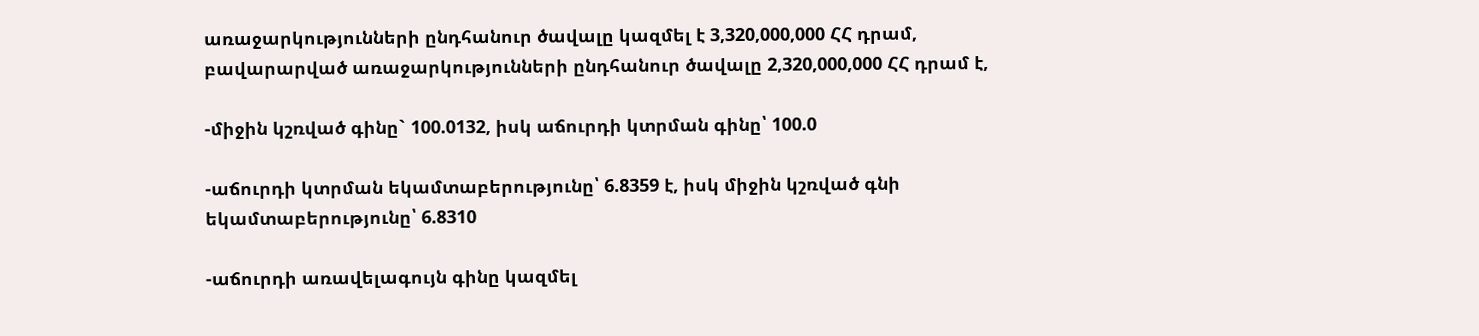առաջարկությունների ընդհանուր ծավալը կազմել է 3,320,000,000 ՀՀ դրամ, բավարարված առաջարկությունների ընդհանուր ծավալը 2,320,000,000 ՀՀ դրամ է,

-միջին կշռված գինը` 100.0132, իսկ աճուրդի կտրման գինը՝ 100.0

-աճուրդի կտրման եկամտաբերությունը՝ 6.8359 է, իսկ միջին կշռված գնի եկամտաբերությունը՝ 6.8310

-աճուրդի առավելագույն գինը կազմել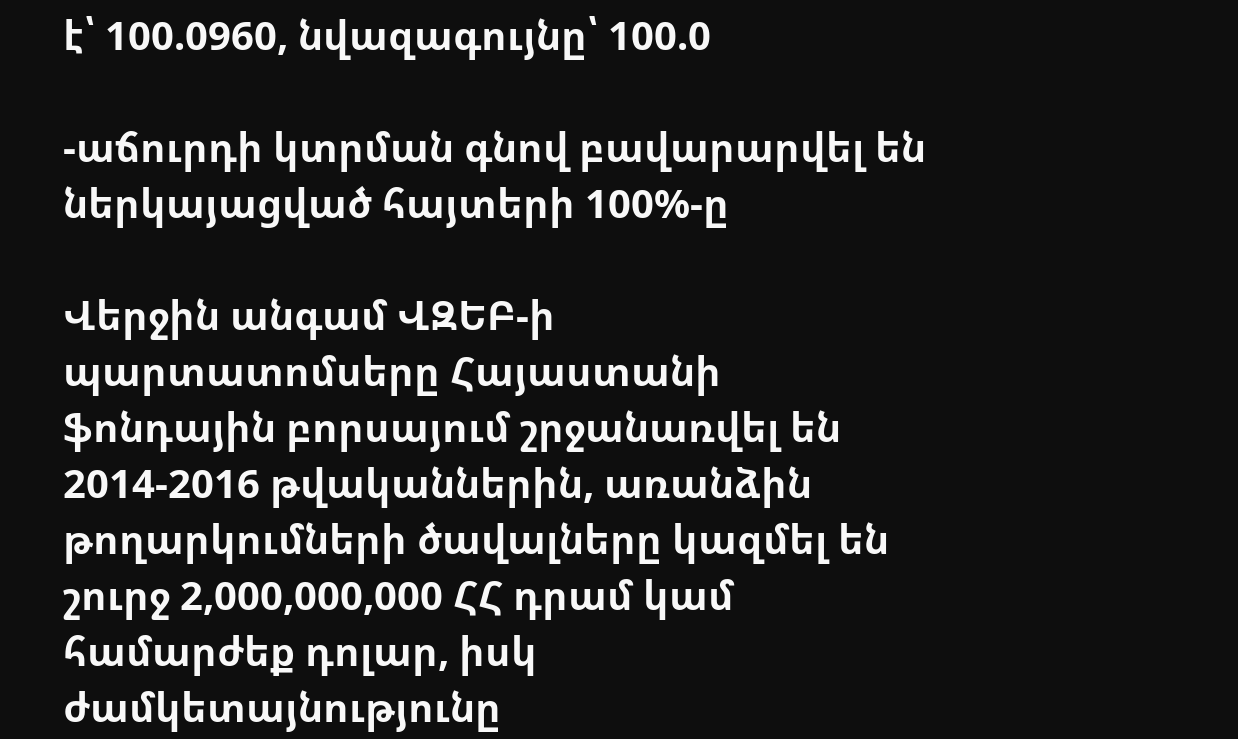է՝ 100.0960, նվազագույնը՝ 100.0

-աճուրդի կտրման գնով բավարարվել են ներկայացված հայտերի 100%-ը

Վերջին անգամ ՎԶԵԲ-ի պարտատոմսերը Հայաստանի ֆոնդային բորսայում շրջանառվել են 2014-2016 թվականներին, առանձին թողարկումների ծավալները կազմել են շուրջ 2,000,000,000 ՀՀ դրամ կամ համարժեք դոլար, իսկ ժամկետայնությունը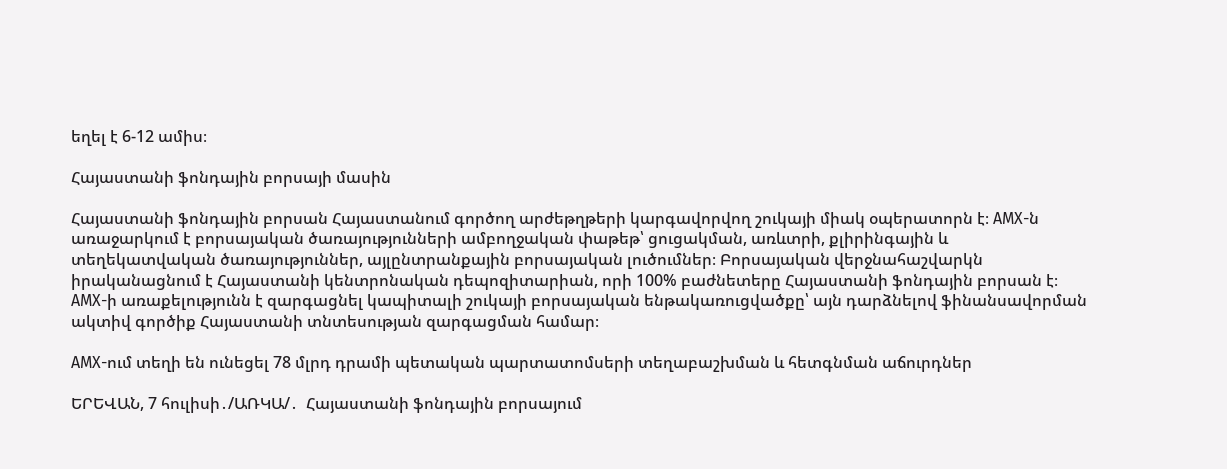եղել է 6-12 ամիս։

Հայաստանի ֆոնդային բորսայի մասին

Հայաստանի ֆոնդային բորսան Հայաստանում գործող արժեթղթերի կարգավորվող շուկայի միակ օպերատորն է։ AMX-ն առաջարկում է բորսայական ծառայությունների ամբողջական փաթեթ՝ ցուցակման, առևտրի, քլիրինգային և տեղեկատվական ծառայություններ, այլընտրանքային բորսայական լուծումներ։ Բորսայական վերջնահաշվարկն իրականացնում է Հայաստանի կենտրոնական դեպոզիտարիան, որի 100% բաժնետերը Հայաստանի ֆոնդային բորսան է։ AMX-ի առաքելությունն է զարգացնել կապիտալի շուկայի բորսայական ենթակառուցվածքը՝ այն դարձնելով ֆինանսավորման ակտիվ գործիք Հայաստանի տնտեսության զարգացման համար։

AMX-ում տեղի են ունեցել 78 մլրդ դրամի պետական պարտատոմսերի տեղաբաշխման և հետգնման աճուրդներ

ԵՐԵՎԱՆ, 7 հուլիսի․/ԱՌԿԱ/․  Հայաստանի ֆոնդային բորսայում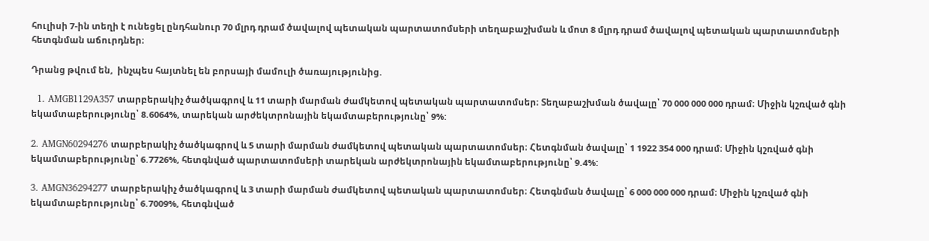հուլիսի 7-ին տեղի է ունեցել ընդհանուր 70 մլրդ դրամ ծավալով պետական պարտատոմսերի տեղաբաշխման և մոտ 8 մլրդ դրամ ծավալով պետական պարտատոմսերի հետգնման աճուրդներ։

Դրանց թվում են,  ինչպես հայտնել են բորսայի մամուլի ծառայությունից.

  1. AMGB1129A357 տարբերակիչ ծածկագրով և 11 տարի մարման ժամկետով պետական պարտատոմսեր։ Տեղաբաշխման ծավալը՝ 70 000 000 000 դրամ։ Միջին կշռված գնի եկամտաբերությունը՝ 8.6064%, տարեկան արժեկտրոնային եկամտաբերությունը՝ 9%:

2. AMGN60294276 տարբերակիչ ծածկագրով և 5 տարի մարման ժամկետով պետական պարտատոմսեր։ Հետգնման ծավալը՝ 1 1922 354 000 դրամ։ Միջին կշռված գնի եկամտաբերությունը՝ 6.7726%, հետգնված պարտատոմսերի տարեկան արժեկտրոնային եկամտաբերությունը՝ 9.4%:

3. AMGN36294277 տարբերակիչ ծածկագրով և 3 տարի մարման ժամկետով պետական պարտատոմսեր։ Հետգնման ծավալը՝ 6 000 000 000 դրամ։ Միջին կշռված գնի եկամտաբերությունը՝ 6.7009%, հետգնված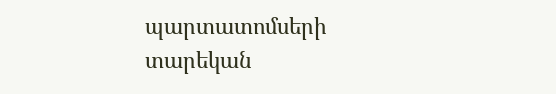պարտատոմսերի տարեկան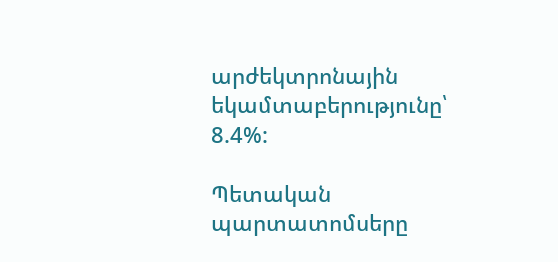արժեկտրոնային եկամտաբերությունը՝ 8.4%:

Պետական պարտատոմսերը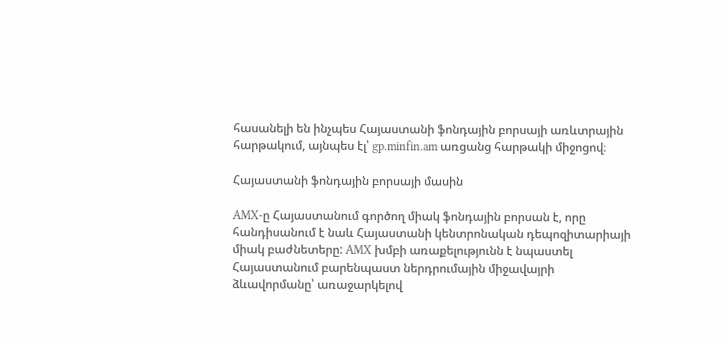հասանելի են ինչպես Հայաստանի ֆոնդային բորսայի առևտրային հարթակում, այնպես էլ՝ gp.minfin.am առցանց հարթակի միջոցով։

Հայաստանի ֆոնդային բորսայի մասին

AMX-ը Հայաստանում գործող միակ ֆոնդային բորսան է, որը հանդիսանում է նաև Հայաստանի կենտրոնական դեպոզիտարիայի միակ բաժնետերը: AMX խմբի առաքելությունն է նպաստել Հայաստանում բարենպաստ ներդրումային միջավայրի ձևավորմանը՝ առաջարկելով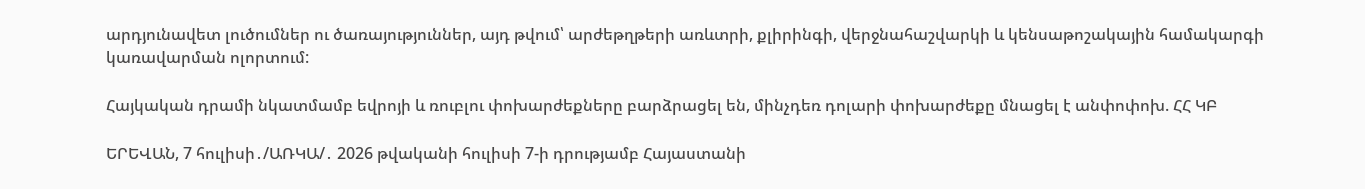արդյունավետ լուծումներ ու ծառայություններ, այդ թվում՝ արժեթղթերի առևտրի, քլիրինգի, վերջնահաշվարկի և կենսաթոշակային համակարգի կառավարման ոլորտում:

Հայկական դրամի նկատմամբ եվրոյի և ռուբլու փոխարժեքները բարձրացել են, մինչդեռ դոլարի փոխարժեքը մնացել է անփոփոխ. ՀՀ ԿԲ

ԵՐԵՎԱՆ, 7 հուլիսի․/ԱՌԿԱ/․ 2026 թվականի հուլիսի 7-ի դրությամբ Հայաստանի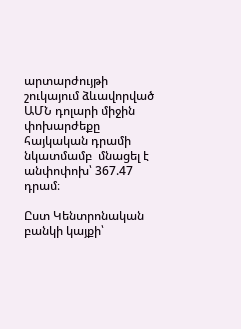արտարժույթի շուկայում ձևավորված ԱՄՆ դոլարի միջին փոխարժեքը  հայկական դրամի նկատմամբ  մնացել է անփոփոխ՝ 367.47 դրամ։

Ըստ Կենտրոնական բանկի կայքի՝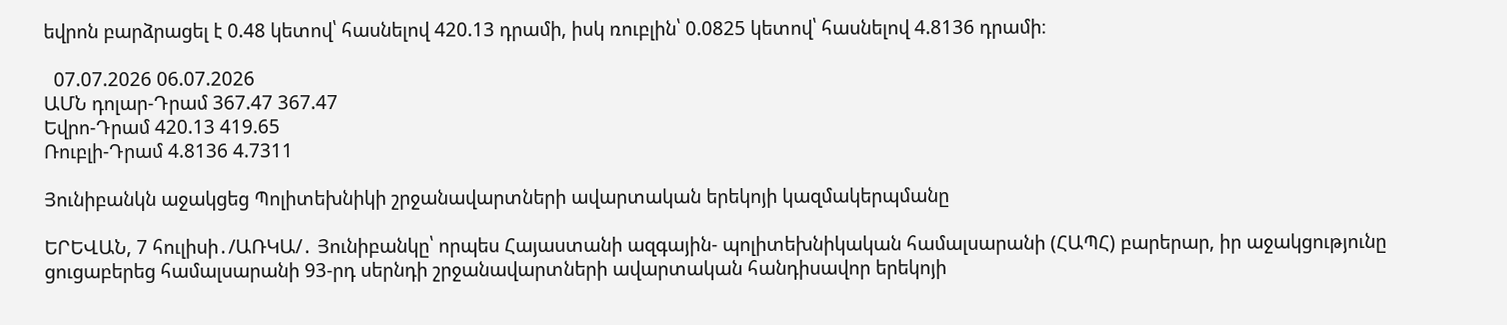եվրոն բարձրացել է 0.48 կետով՝ հասնելով 420.13 դրամի, իսկ ռուբլին՝ 0.0825 կետով՝ հասնելով 4.8136 դրամի։

  07.07.2026 06.07.2026
ԱՄՆ դոլար-Դրամ 367.47 367.47
Եվրո-Դրամ 420.13 419.65
Ռուբլի-Դրամ 4.8136 4.7311

Յունիբանկն աջակցեց Պոլիտեխնիկի շրջանավարտների ավարտական երեկոյի կազմակերպմանը

ԵՐԵՎԱՆ, 7 հուլիսի․/ԱՌԿԱ/․ Յունիբանկը՝ որպես Հայաստանի ազգային- պոլիտեխնիկական համալսարանի (ՀԱՊՀ) բարերար, իր աջակցությունը ցուցաբերեց համալսարանի 93-րդ սերնդի շրջանավարտների ավարտական հանդիսավոր երեկոյի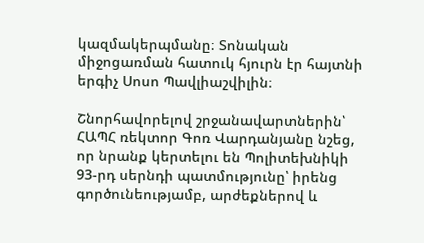կազմակերպմանը։ Տոնական միջոցառման հատուկ հյուրն էր հայտնի երգիչ Սոսո Պավլիաշվիլին։

Շնորհավորելով շրջանավարտներին՝ ՀԱՊՀ ռեկտոր Գոռ Վարդանյանը նշեց, որ նրանք կերտելու են Պոլիտեխնիկի 93-րդ սերնդի պատմությունը՝ իրենց գործունեությամբ, արժեքներով և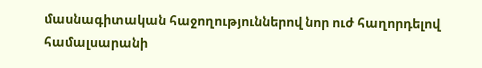մասնագիտական հաջողություններով նոր ուժ հաղորդելով համալսարանի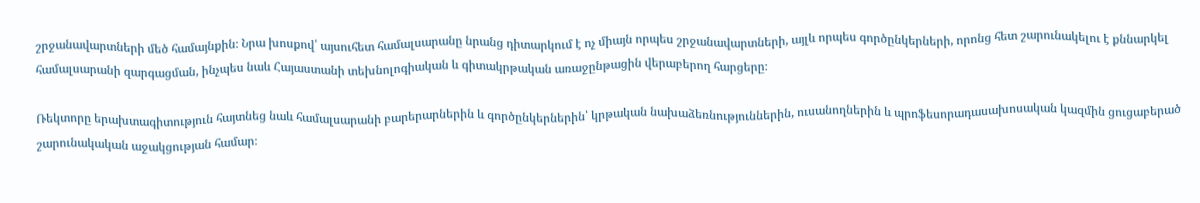շրջանավարտների մեծ համայնքին։ Նրա խոսքով՝ այսուհետ համալսարանը նրանց դիտարկում է ոչ միայն որպես շրջանավարտների, այլև որպես գործընկերների, որոնց հետ շարունակելու է քննարկել համալսարանի զարգացման, ինչպես նաև Հայաստանի տեխնոլոգիական և գիտակրթական առաջընթացին վերաբերող հարցերը։

Ռեկտորը երախտագիտություն հայտնեց նաև համալսարանի բարերարներին և գործընկերներին՝ կրթական նախաձեռնություններին, ուսանողներին և պրոֆեսորադասախոսական կազմին ցուցաբերած շարունակական աջակցության համար։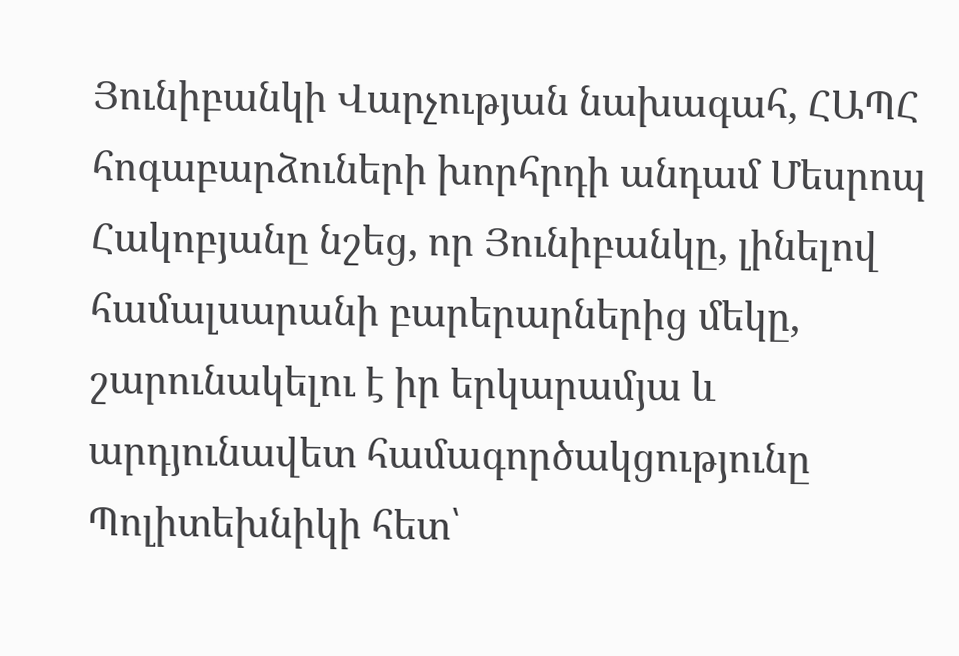Յունիբանկի Վարչության նախագահ, ՀԱՊՀ հոգաբարձուների խորհրդի անդամ Մեսրոպ Հակոբյանը նշեց, որ Յունիբանկը, լինելով համալսարանի բարերարներից մեկը, շարունակելու է իր երկարամյա և արդյունավետ համագործակցությունը Պոլիտեխնիկի հետ՝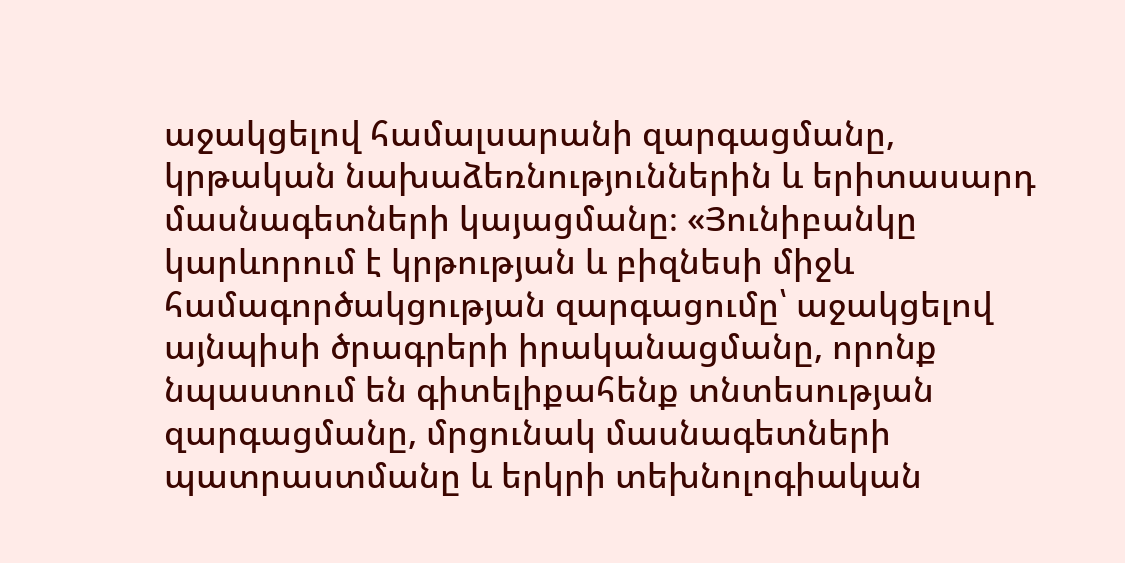աջակցելով համալսարանի զարգացմանը, կրթական նախաձեռնություններին և երիտասարդ մասնագետների կայացմանը։ «Յունիբանկը կարևորում է կրթության և բիզնեսի միջև համագործակցության զարգացումը՝ աջակցելով այնպիսի ծրագրերի իրականացմանը, որոնք նպաստում են գիտելիքահենք տնտեսության զարգացմանը, մրցունակ մասնագետների պատրաստմանը և երկրի տեխնոլոգիական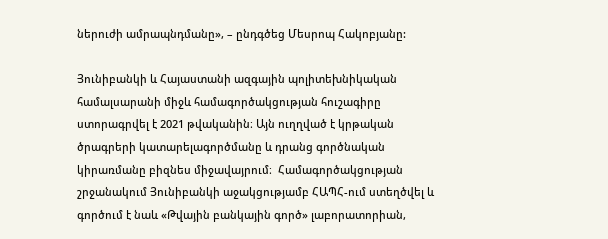ներուժի ամրապնդմանը», – ընդգծեց Մեսրոպ Հակոբյանը:

Յունիբանկի և Հայաստանի ազգային պոլիտեխնիկական համալսարանի միջև համագործակցության հուշագիրը ստորագրվել է 2021 թվականին։ Այն ուղղված է կրթական ծրագրերի կատարելագործմանը և դրանց գործնական կիրառմանը բիզնես միջավայրում։  Համագործակցության շրջանակում Յունիբանկի աջակցությամբ ՀԱՊՀ-ում ստեղծվել և գործում է նաև «Թվային բանկային գործ» լաբորատորիան,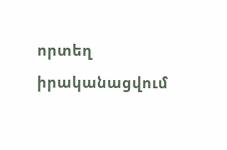որտեղ իրականացվում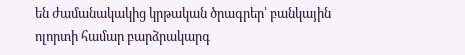են ժամանակակից կրթական ծրագրեր՝ բանկային ոլորտի համար բարձրակարգ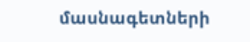մասնագետների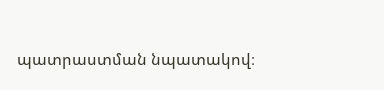պատրաստման նպատակով։